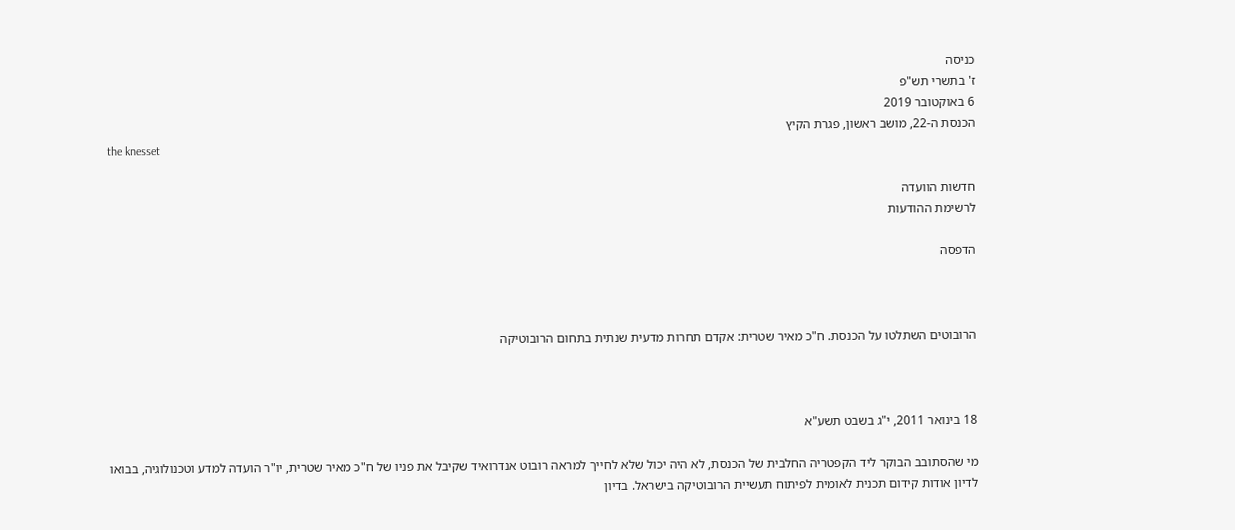כניסה
ז' בתשרי תש"פ
6 באוקטובר 2019
הכנסת ה-22, מושב ראשון, פגרת הקיץ
the knesset

חדשות הוועדה
לרשימת ההודעות

הדפסה



הרובוטים השתלטו על הכנסת. ח"כ מאיר שטרית: אקדם תחרות מדעית שנתית בתחום הרובוטיקה



18 בינואר 2011, י"ג בשבט תשע"א

מי שהסתובב הבוקר ליד הקפטריה החלבית של הכנסת, לא היה יכול שלא לחייך למראה רובוט אנדרואיד שקיבל את פניו של ח"כ מאיר שטרית, יו"ר הועדה למדע וטכנולוגיה, בבואו לדיון אודות קידום תכנית לאומית לפיתוח תעשיית הרובוטיקה בישראל. בדיון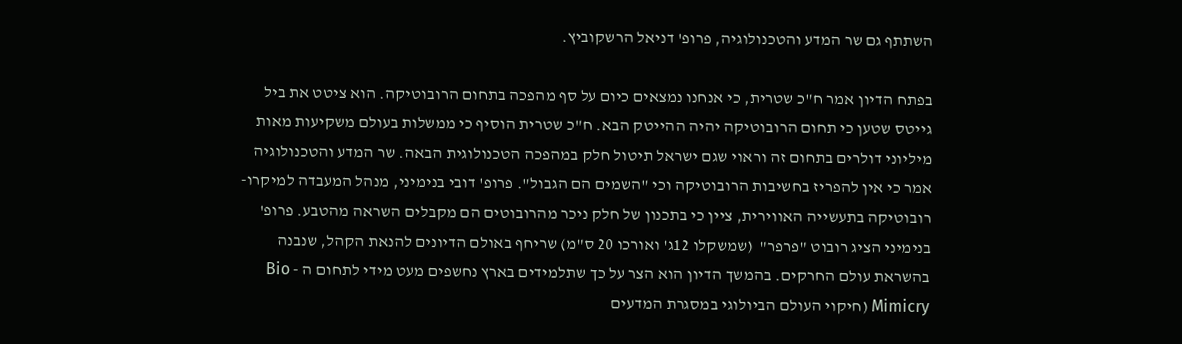השתתף גם שר המדע והטכנולוגיה, פרופ' דניאל הרשקוביץ.

בפתח הדיון אמר ח"כ שטרית, כי אנחנו נמצאים כיום על סף מהפכה בתחום הרובוטיקה. הוא ציטט את ביל גייטס שטען כי תחום הרובוטיקה יהיה ההייטק הבא. ח"כ שטרית הוסיף כי ממשלות בעולם משקיעות מאות מיליוני דולרים בתחום זה וראוי שגם ישראל תיטול חלק במהפכה הטכנולוגית הבאה. שר המדע והטכנולוגיה אמר כי אין להפריז בחשיבות הרובוטיקה וכי "השמים הם הגבול". פרופ' דובי בנימיני, מנהל המעבדה למיקרו-רובוטיקה בתעשייה האווירית, ציין כי בתכנון של חלק ניכר מהרובוטים הם מקבלים השראה מהטבע. פרופ' בנימיני הציג רובוט "פרפר"  (שמשקלו 12ג' ואורכו 20 ס"מ) שריחף באולם הדיונים להנאת הקהל, שנבנה בהשראת עולם החרקים. בהמשך הדיון הוא הצר על כך שתלמידים בארץ נחשפים מעט מידי לתחום ה - Bio Mimicry (חיקוי העולם הביולוגי במסגרת המדעים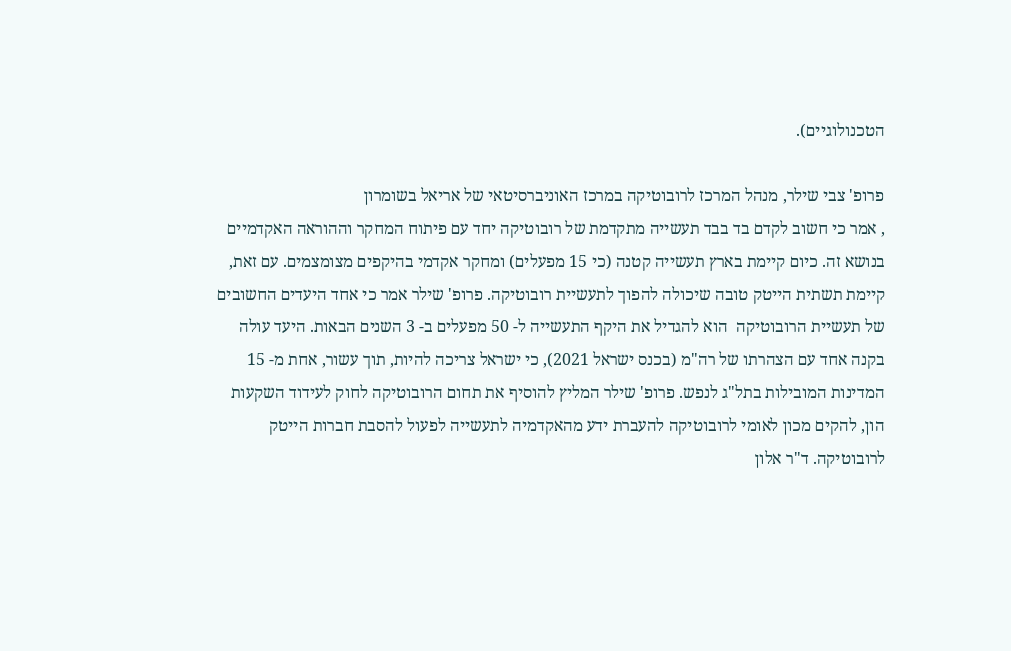הטכנולוגיים).

פרופ' צבי שילר, מנהל המרכז לרובוטיקה במרכז האוניברסיטאי של אריאל בשומרון
, אמר כי חשוב לקדם בד בבד תעשייה מתקדמת של רובוטיקה יחד עם פיתוח המחקר וההוראה האקדמיים בנושא זה. כיום קיימת בארץ תעשייה קטנה (כי 15 מפעלים) ומחקר אקדמי בהיקפים מצומצמים. עם זאת, קיימת תשתית הייטק טובה שיכולה להפוך לתעשיית רובוטיקה. פרופ' שילר אמר כי אחד היעדים החשובים של תעשיית הרובוטיקה  הוא להגדיל את היקף התעשייה ל- 50 מפעלים ב- 3 השנים הבאות. היעד עולה בקנה אחד עם הצהרתו של רה"מ (בכנס ישראל 2021), כי ישראל צריכה להיות, תוך עשור, אחת מ- 15 המדינות המובילות בתל"ג לנפש. פרופ' שילר המליץ להוסיף את תחום הרובוטיקה לחוק לעידוד השקעות הון, להקים מכון לאומי לרובוטיקה להעברת ידע מהאקדמיה לתעשייה לפעול להסבת חברות הייטק  לרובוטיקה. ד"ר אלון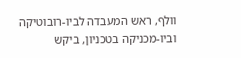וולף, ראש המעבדה לביו-רובוטיקה וביו-מכניקה בטכניון, ביקש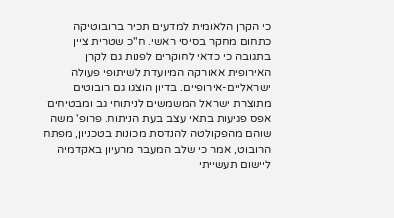כי הקרן הלאומית למדעים תכיר ברובוטיקה כתחום מחקר בסיסי ראשי. ח"כ שטרית ציין בתגובה כי כדאי לחוקרים לפנות גם לקרן האירופית אאורקה המיועדת לשיתופי פעולה ישראליים-אירופיים. בדיון הוצגו גם רובוטים מתוצרת ישראל המשמשים לניתוחי גב ומבטיחים אפס פגיעות בתאי עצב בעת הניתוח. פרופ' משה שוהם מהפקולטה להנדסת מכונות בטכניון, מפתח הרובוט, אמר כי שלב המעבר מרעיון באקדמיה ליישום תעשייתי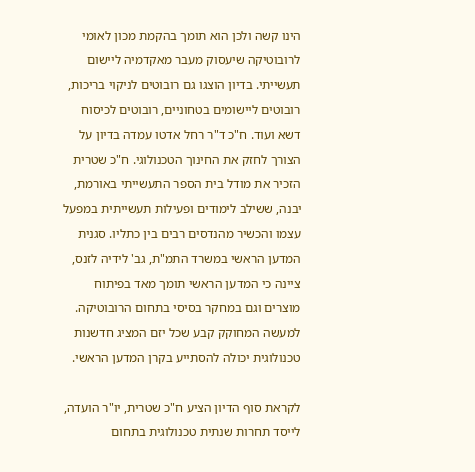הינו קשה ולכן הוא תומך בהקמת מכון לאומי לרובוטיקה שיעסוק מעבר מאקדמיה ליישום תעשייתי. בדיון הוצגו גם רובוטים לניקוי בריכות, רובוטים ליישומים בטחוניים, רובוטים לכיסוח דשא ועוד. ח"כ ד"ר רחל אדטו עמדה בדיון על הצורך לחזק את החינוך הטכנולוגי. ח"כ שטרית הזכיר את מודל בית הספר התעשייתי באורמת, יבנה, ששילב לימודים ופעילות תעשייתית במפעל עצמו והכשיר מהנדסים רבים בין כתליו. סגנית המדען הראשי במשרד התמ"ת, גב' לידיה לזנס, ציינה כי המדען הראשי תומך מאד בפיתוח מוצרים וגם במחקר בסיסי בתחום הרובוטיקה. למעשה המחוקק קבע שכל יזם המציג חדשנות טכנולוגית יכולה להסתייע בקרן המדען הראשי.

לקראת סוף הדיון הציע ח"כ שטרית, יו"ר הועדה, לייסד תחרות שנתית טכנולוגית בתחום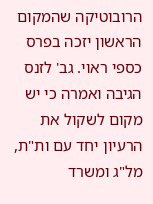הרובוטיקה שהמקום הראשון יזכה בפרס כספי ראוי. גב' לזנס הגיבה ואמרה כי יש מקום לשקול את הרעיון יחד עם ות"ת, מל"ג ומשרד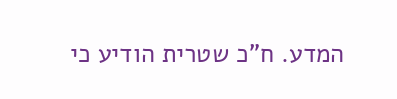המדע. ח"כ שטרית הודיע כי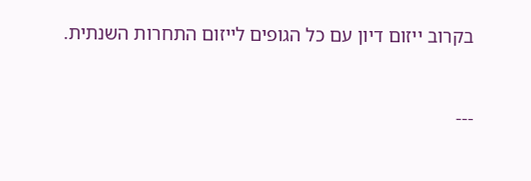בקרוב ייזום דיון עם כל הגופים לייזום התחרות השנתית.


---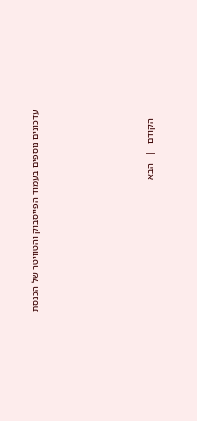עדכונים נוספים בעמוד הפייסבוק והטוויטר של הכנסת








   הקודם   |   הבא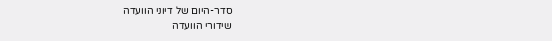סדר-היום של דיוני הוועדה
שידורי הוועדה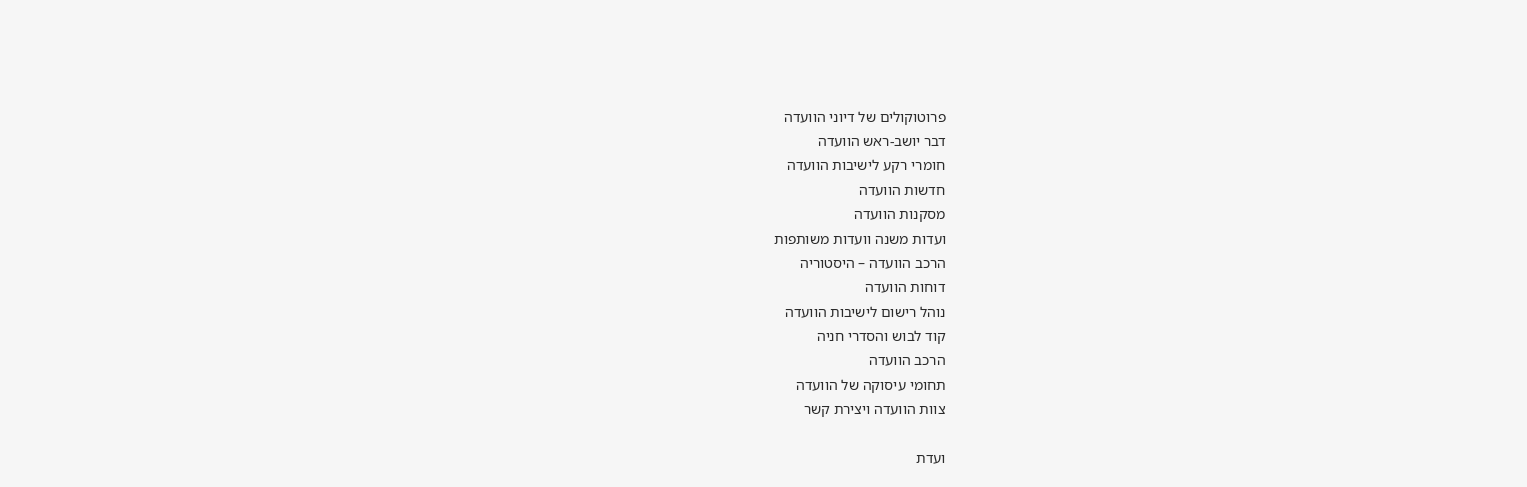פרוטוקולים של דיוני הוועדה
דבר יושב-ראש הוועדה
חומרי רקע לישיבות הוועדה
חדשות הוועדה
מסקנות הוועדה
ועדות משנה וועדות משותפות
הרכב הוועדה – היסטוריה
דוחות הוועדה
נוהל רישום לישיבות הוועדה
קוד לבוש והסדרי חניה
הרכב הוועדה
תחומי עיסוקה של הוועדה
צוות הוועדה ויצירת קשר

ועדת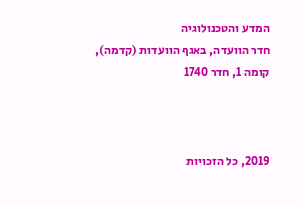המדע והטכנולוגיה
חדר הוועדה, באגף הוועדות (קדמה), קומה 1, חדר 1740



2019, כל הזכויות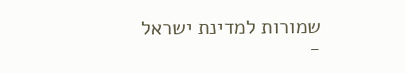שמורות למדינת ישראל -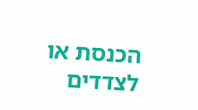הכנסת או לצדדים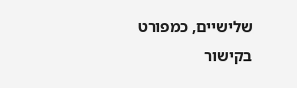שלישיים, כמפורט בקישור